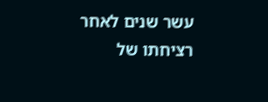עשר שנים לאחר רציחתו של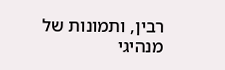רבין, ותמונות של מנהיגי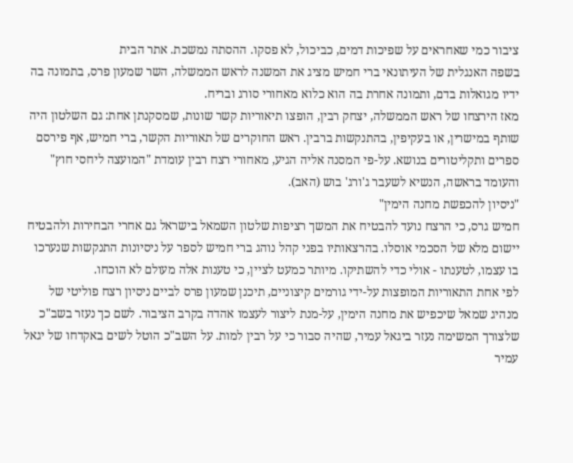ציבור כמי שאחראים על שפיכות דמים, כביכול, לא פסקו. ההסתה נמשכת. אתר הבית
בשפה האנגלית של העיתונאי ברי חמיש מציג את המשנה לראש הממשלה, השר שמעון פרס, בתמונה בה ידיו מגואלות בדם, ותמונה אחרת בה הוא כלוא מאחורי סורג ובריח.
מאז הירצחו של ראש הממשלה, יצחק רבין, הופצו תיאוריות קשר שונות, שמסקנתן אחת: גם השלטון היה שותף במישרין, או בעקיפין, בהתנקשות ברבין. ראש החוקרים של תאוריות הקשר, ברי חמיש, אף פירסם ספרים ותקליטורים בנושא. על-פי המסנה אליה הגיע, מאחורי רצח רבין עומדת "המועצה ליחסי חוץ" והעומד בראשה, הנשיא לשעבר ג'ורג' בוש (האב).
"ניסיון להכפשת מחנה הימין"
חמיש גרס, כי הרצח נועד להבטיח את המשך רציפות שלטון השמאל בישראל גם אחרי הבחירות ולהבטיח יישום מלא של הסכמי אוסלו. בהרצאותיו בפני קהל נוהג ברי חמיש לספר על ניסיונות התנקשות שנערכו בו עצמו, לטענתו - אולי כדי להשתיקו. מיותר כמעט לציין, כי טענות אלה מעולם לא הוכחו.
לפי אחת התאוריות המופצות על-ידי גורמים קיצוניים, תיכנן שמעון פרס לביים ניסיון רצח פוליטי של מנהיג שמאל שיכפיש את מחנה הימין, על-מנת ליצור לעצמו אהדה בקרב הציבור. לשם כך נעזר בשב"כ שלצורך המשימה נעזר ביגאל עמיר, שהיה סבור כי על רבין למות. על השב"כ הוטל לשים באקדחו של יגאל עמיר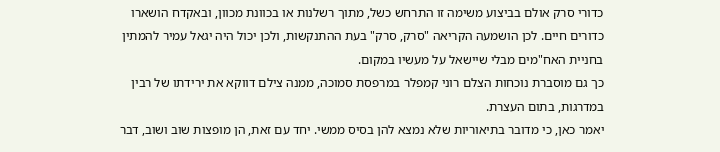כדורי סרק אולם בביצוע משימה זו התרחש כשל, מתוך רשלנות או בכוונת מכוון, ובאקדח הושארו כדורים חיים. לכן הושמעה הקריאה "סרק, סרק" בעת ההתנקשות, ולכן יכול היה יגאל עמיר להמתין בחניית האח"מים מבלי שיישאל על מעשיו במקום.
כך גם מוסברת נוכחות הצלם רוני קמפלר במרפסת סמוכה, ממנה צילם דווקא את ירידתו של רבין במדרגות, בתום העצרת.
יאמר כאן, כי מדובר בתיאוריות שלא נמצא להן בסיס ממשי. יחד עם זאת, הן מופצות שוב ושוב, דבר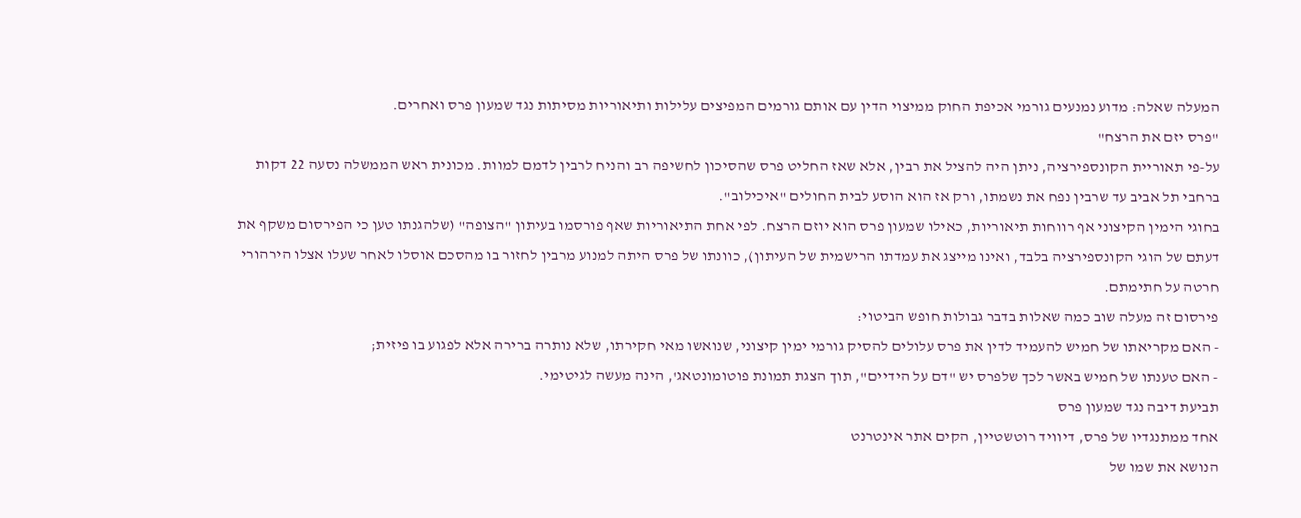המעלה שאלה: מדוע נמנעים גורמי אכיפת החוק ממיצוי הדין עם אותם גורמים המפיצים עלילות ותיאוריות מסיתות נגד שמעון פרס ואחרים.
"פרס יזם את הרצח"
על-פי תאוריית הקונספירציה, ניתן היה להציל את רבין, אלא שאז החליט פרס שהסיכון לחשיפה רב והניח לרבין לדמם למוות. מכונית ראש הממשלה נסעה 22 דקות ברחבי תל אביב עד שרבין נפח את נשמתו, ורק אז הוא הוסע לבית החולים "איכילוב".
בחוגי הימין הקיצוני אף רווחות תיאוריות, כאילו שמעון פרס הוא יוזם הרצח. לפי אחת התיאוריות שאף פורסמו בעיתון "הצופה" (שלהגנתו טען כי הפירסום משקף את דעתם של הוגי הקונספירציה בלבד, ואינו מייצג את עמדתו הרישמית של העיתון), כוונתו של פרס היתה למנוע מרבין לחזור בו מהסכם אוסלו לאחר שעלו אצלו הירהורי חרטה על חתימתם.
פירסום זה מעלה שוב כמה שאלות בדבר גבולות חופש הביטוי:
- האם מקריאתו של חמיש להעמיד לדין את פרס עלולים להסיק גורמי ימין קיצוני, שנואשו מאי חקירתו, שלא נותרה ברירה אלא לפגוע בו פיזית;
- האם טענתו של חמיש באשר לכך שלפרס יש "דם על הידיים", תוך הצגת תמונת פוטומונטאג', הינה מעשה לגיטימי.
תביעת דיבה נגד שמעון פרס
אחד ממתנגדיו של פרס, דיוויד רוטשטיין, הקים אתר אינטרנט
הנושא את שמו של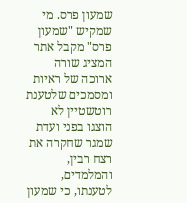שמעון פרס. מי שמקיש "שמעון פרס" מקבל אתר המציג שורה ארוכה של ראיות ומסמכים שלטענת רוטשטיין לא הוצגו בפני ועדת שמגר שחקרה את רצח רבין, והמלמדים, לטענתו, כי שמעון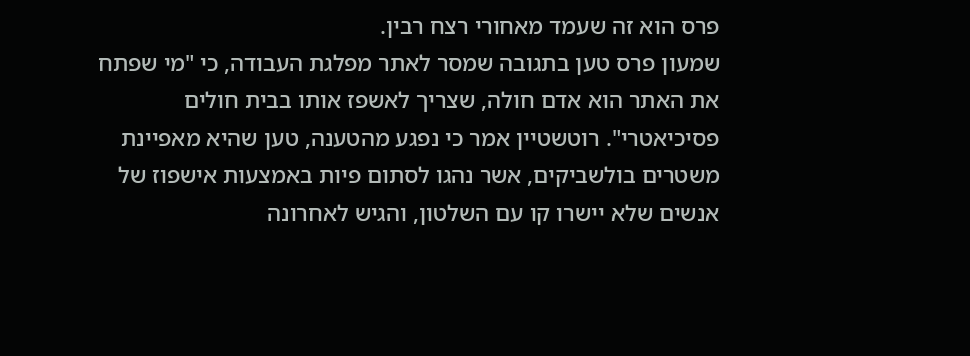פרס הוא זה שעמד מאחורי רצח רבין.
שמעון פרס טען בתגובה שמסר לאתר מפלגת העבודה, כי "מי שפתח את האתר הוא אדם חולה, שצריך לאשפז אותו בבית חולים פסיכיאטרי". רוטשטיין אמר כי נפגע מהטענה, טען שהיא מאפיינת משטרים בולשביקים, אשר נהגו לסתום פיות באמצעות אישפוז של אנשים שלא יישרו קו עם השלטון, והגיש לאחרונה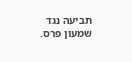תביעה נגד שמעון פרס.